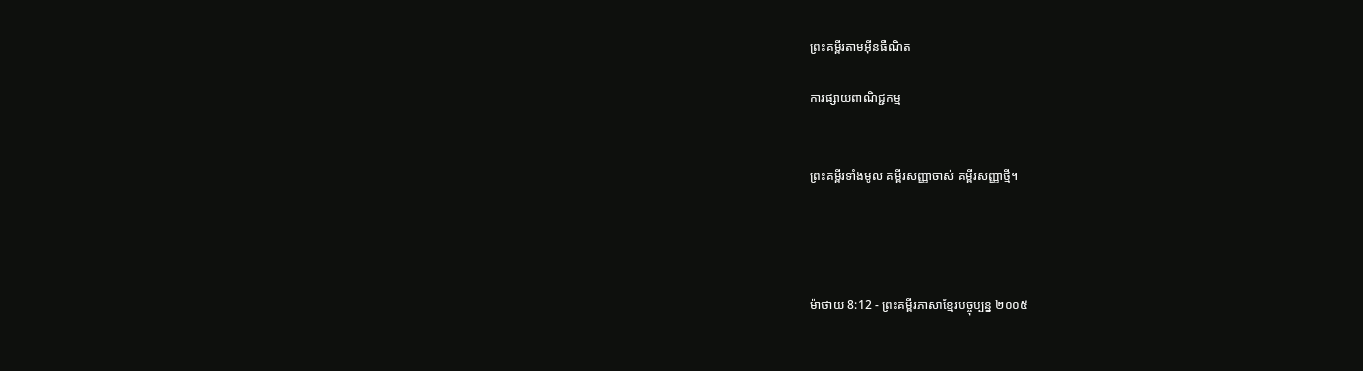ព្រះគម្ពីរតាមអ៊ីនធឺណិត

ការផ្សាយពាណិជ្ជកម្ម


ព្រះគម្ពីរទាំងមូល គម្ពីរសញ្ញាចាស់ គម្ពីរសញ្ញាថ្មី។




ម៉ាថាយ 8:12 - ព្រះគម្ពីរភាសាខ្មែរបច្ចុប្បន្ន ២០០៥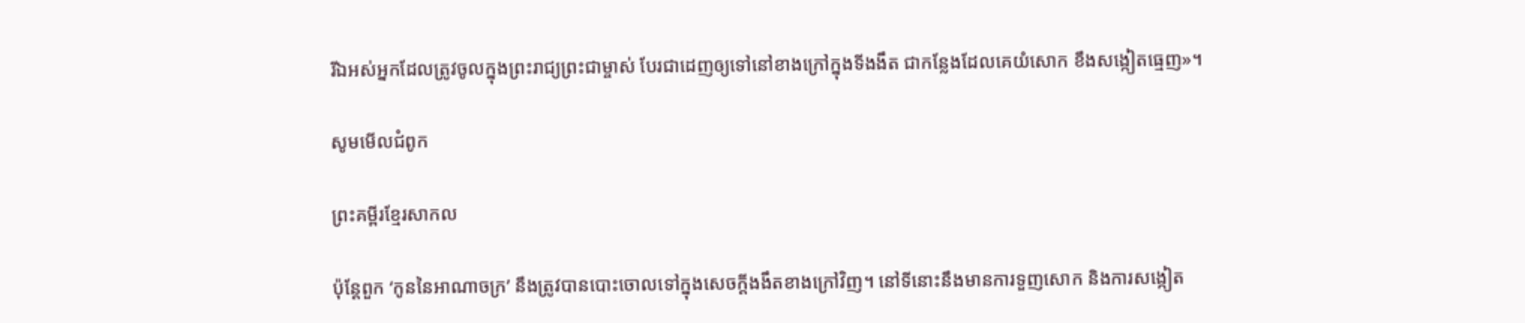រីឯអស់អ្នកដែលត្រូវចូលក្នុងព្រះ‌រាជ្យព្រះ‌ជាម្ចាស់ បែរជាដេញឲ្យទៅនៅខាងក្រៅក្នុងទី‌ងងឹត ជាកន្លែងដែលគេយំសោក ខឹងសង្កៀតធ្មេញ»។

សូមមើលជំពូក

ព្រះគម្ពីរខ្មែរសាកល

ប៉ុន្តែពួក ‘កូននៃអាណាចក្រ’ នឹងត្រូវបានបោះចោលទៅក្នុងសេចក្ដីងងឹតខាងក្រៅវិញ។ នៅទីនោះនឹងមានការទួញសោក និងការសង្កៀត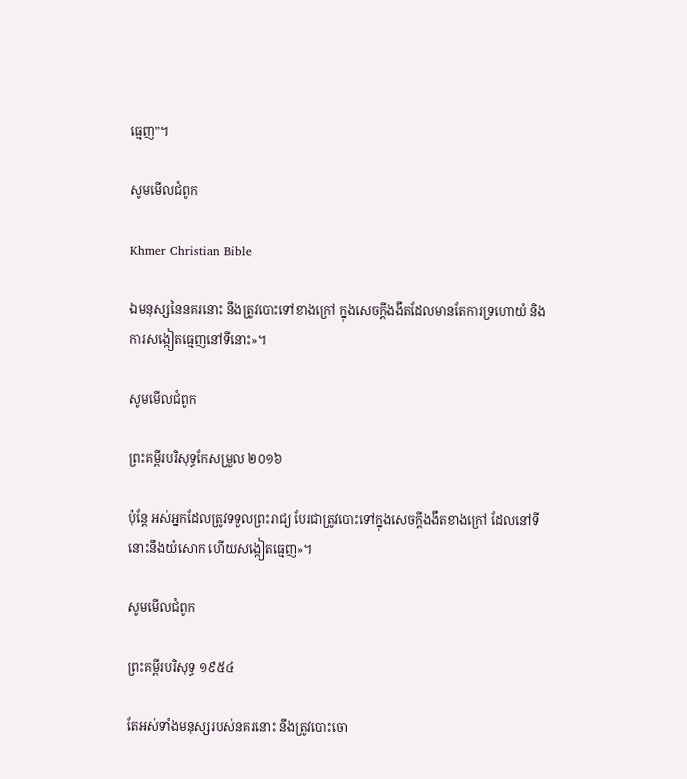ធ្មេញ”។

សូមមើលជំពូក

Khmer Christian Bible

ឯមនុស្សនៃនគរនោះ នឹងត្រូវបោះទៅខាងក្រៅ ក្នុងសេចក្ដីងងឹតដែលមានតែការទ្រហោយំ និងការសង្កៀតធ្មេញនៅទីនោះ»។

សូមមើលជំពូក

ព្រះគម្ពីរបរិសុទ្ធកែសម្រួល ២០១៦

ប៉ុន្តែ អស់អ្នកដែលត្រូវទទួលព្រះរាជ្យ បែរជាត្រូវបោះទៅក្នុងសេចក្តីងងឹតខាងក្រៅ ដែលនៅទីនោះនឹងយំសោក ហើយសង្កៀតធ្មេញ»។

សូមមើលជំពូក

ព្រះគម្ពីរបរិសុទ្ធ ១៩៥៤

តែអស់ទាំងមនុស្សរបស់នគរនោះ នឹងត្រូវបោះចោ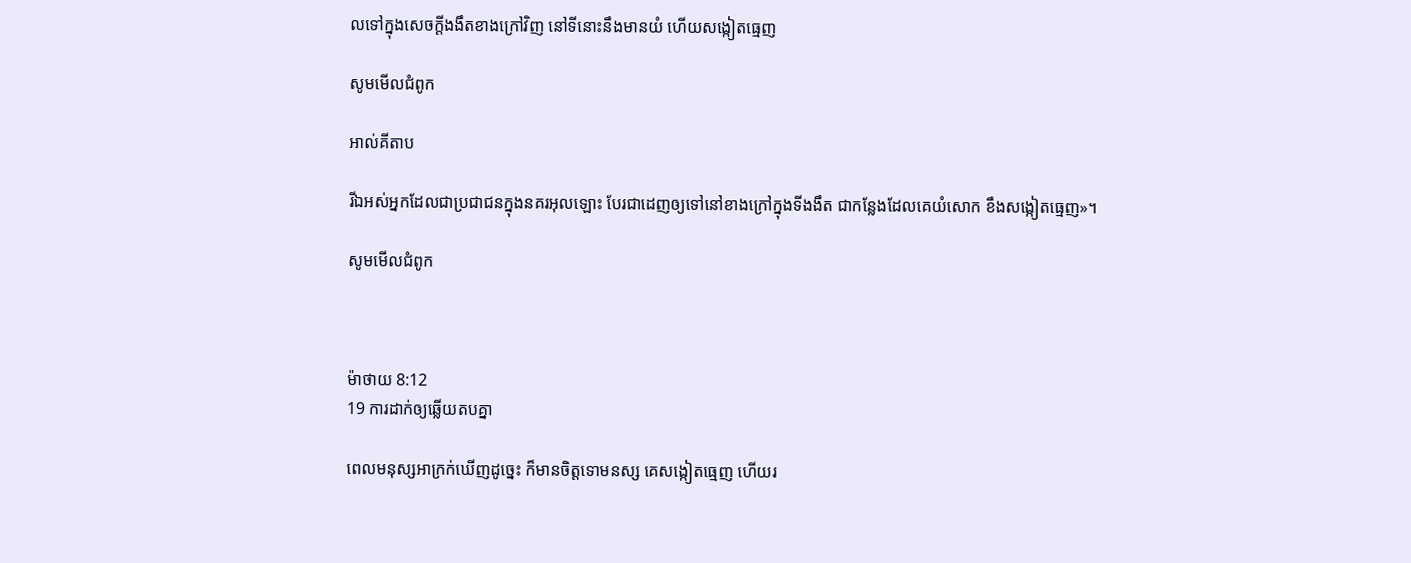លទៅក្នុងសេចក្ដីងងឹតខាងក្រៅវិញ នៅទីនោះនឹងមានយំ ហើយសង្កៀតធ្មេញ

សូមមើលជំពូក

អាល់គីតាប

រីឯអស់អ្នកដែលជាប្រជាជនក្នុងនគរអុលឡោះ បែរជាដេញឲ្យទៅនៅខាងក្រៅក្នុងទី‌ងងឹត ជាកន្លែងដែលគេយំសោក ខឹងសង្កៀតធ្មេញ»។

សូមមើលជំពូក



ម៉ាថាយ 8:12
19 ការដាក់ឲ្យឆ្លើយតបគ្នា

ពេលមនុស្សអាក្រក់ឃើញដូច្នេះ ក៏មានចិត្តទោមនស្ស គេសង្កៀតធ្មេញ ហើយរ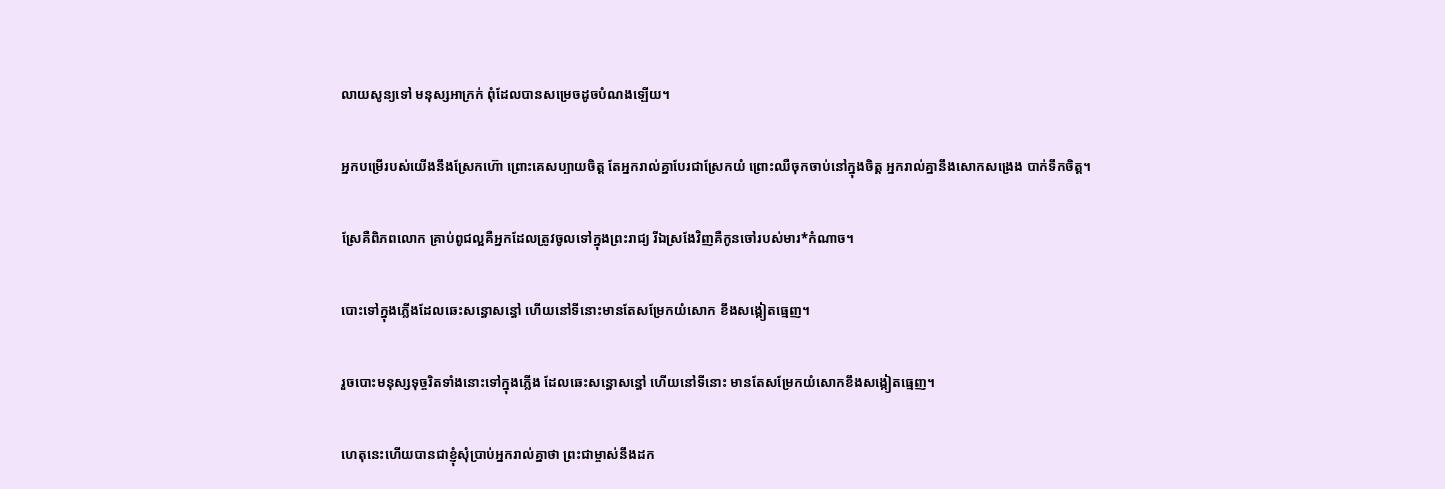លាយសូន្យទៅ មនុស្សអាក្រក់ ពុំដែលបានសម្រេចដូចបំណងឡើយ។


អ្នកបម្រើរបស់យើងនឹងស្រែកហ៊ោ ព្រោះគេសប្បាយចិត្ត តែអ្នករាល់គ្នាបែរជាស្រែកយំ ព្រោះឈឺចុកចាប់នៅក្នុងចិត្ត អ្នករាល់គ្នានឹងសោកសង្រេង បាក់ទឹកចិត្ត។


ស្រែគឺពិភពលោក គ្រាប់ពូជល្អគឺអ្នកដែលត្រូវចូលទៅក្នុងព្រះ‌រាជ្យ រីឯស្រងែវិញគឺកូនចៅរបស់មារ*កំណាច។


បោះទៅក្នុងភ្លើងដែលឆេះសន្ធោ‌សន្ធៅ ហើយនៅទីនោះមានតែសម្រែកយំសោក ខឹងសង្កៀតធ្មេញ។


រួចបោះមនុស្សទុច្ចរិតទាំងនោះទៅក្នុងភ្លើង ដែលឆេះសន្ធោ‌សន្ធៅ ហើយនៅទីនោះ មានតែសម្រែកយំសោកខឹងសង្កៀតធ្មេញ។


ហេតុនេះហើយបានជាខ្ញុំសុំប្រាប់អ្នករាល់គ្នាថា ព្រះ‌ជាម្ចាស់នឹងដក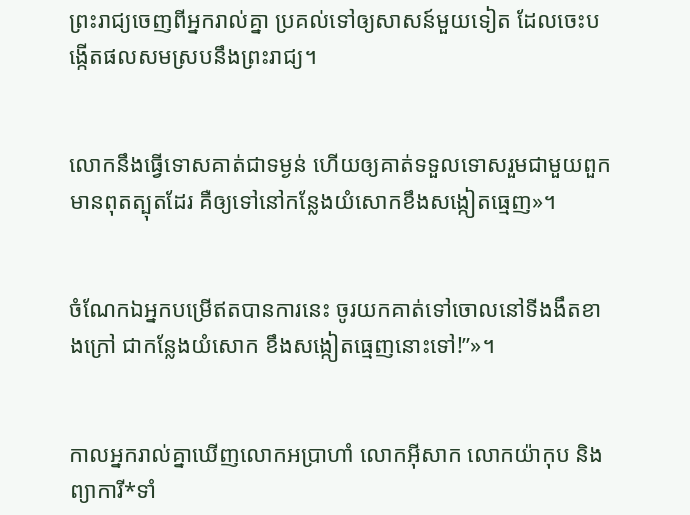ព្រះ‌រាជ្យចេញពីអ្នករាល់គ្នា ប្រគល់ទៅឲ្យសាសន៍មួយទៀត ដែលចេះបង្កើតផលសមស្របនឹងព្រះ‌រាជ្យ។


លោកនឹងធ្វើទោសគាត់ជាទម្ងន់ ហើយឲ្យគាត់ទទួលទោសរួមជាមួយពួកមានពុត‌ត្បុតដែរ គឺឲ្យទៅនៅកន្លែងយំសោកខឹងសង្កៀតធ្មេញ»។


ចំណែកឯអ្នកបម្រើឥតបានការនេះ ចូរយកគាត់ទៅចោលនៅទីងងឹតខាងក្រៅ ជាកន្លែងយំសោក ខឹងសង្កៀតធ្មេញនោះទៅ!”»។


កាលអ្នករាល់គ្នាឃើញលោកអប្រាហាំ លោកអ៊ីសាក លោកយ៉ាកុប និងព្យាការី*ទាំ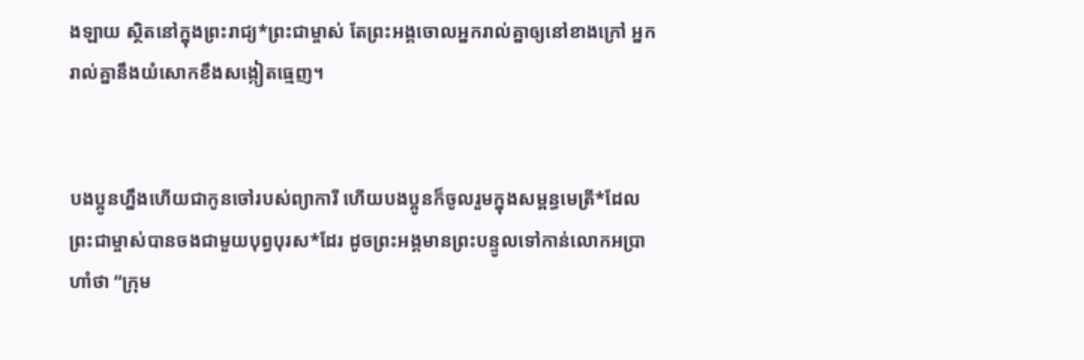ង‌ឡាយ ស្ថិតនៅក្នុងព្រះ‌រាជ្យ*ព្រះ‌ជាម្ចាស់ តែព្រះអង្គចោលអ្នករាល់គ្នាឲ្យនៅខាងក្រៅ អ្នករាល់គ្នានឹងយំសោកខឹងសង្កៀតធ្មេញ។


បងប្អូនហ្នឹងហើយជាកូនចៅរបស់ព្យាការី ហើយបងប្អូនក៏ចូលរួមក្នុងសម្ពន្ធ‌មេត្រី*ដែលព្រះ‌ជាម្ចាស់បានចងជាមួយបុព្វបុរស*ដែរ ដូចព្រះអង្គមានព្រះ‌បន្ទូលទៅកាន់លោកអប្រាហាំថា “ក្រុម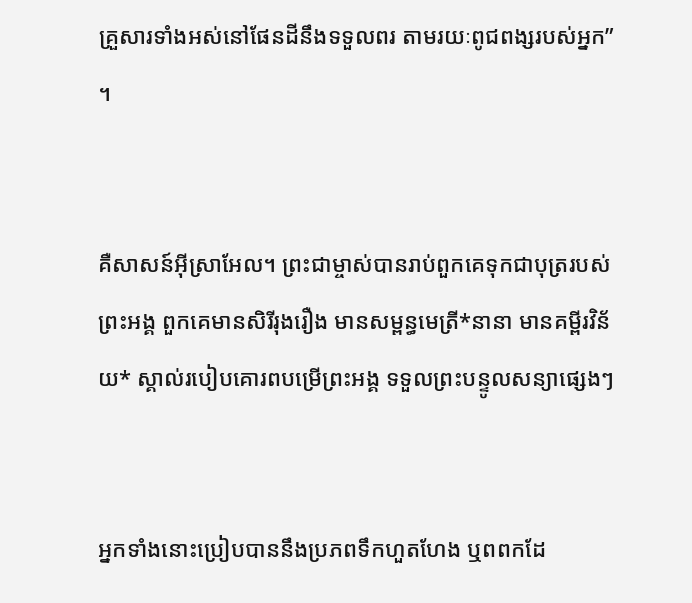គ្រួសារទាំងអស់នៅផែនដីនឹងទទួលពរ តាមរយៈពូជ‌ពង្សរបស់អ្នក” ។


គឺសាសន៍អ៊ីស្រា‌អែល។ ព្រះ‌ជា‌ម្ចាស់បានរាប់ពួកគេទុកជាបុត្ររបស់ព្រះអង្គ ពួកគេមានសិរី‌រុងរឿង មានសម្ពន្ធ‌មេត្រី*នានា មានគម្ពីរ‌វិន័យ* ស្គាល់របៀបគោរពបម្រើព្រះអង្គ ទទួលព្រះ‌បន្ទូលសន្យាផ្សេងៗ


អ្នកទាំងនោះប្រៀបបាននឹងប្រភពទឹកហួត‌ហែង ឬពពកដែ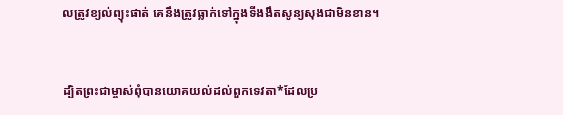លត្រូវខ្យល់ព្យុះផាត់ គេនឹងត្រូវធ្លាក់ទៅក្នុងទីងងឹតសូន្យ‌សុងជាមិនខាន។


ដ្បិតព្រះ‌ជា‌ម្ចាស់ពុំបានយោគ‌យល់ដល់ពួកទេវតា*ដែលប្រ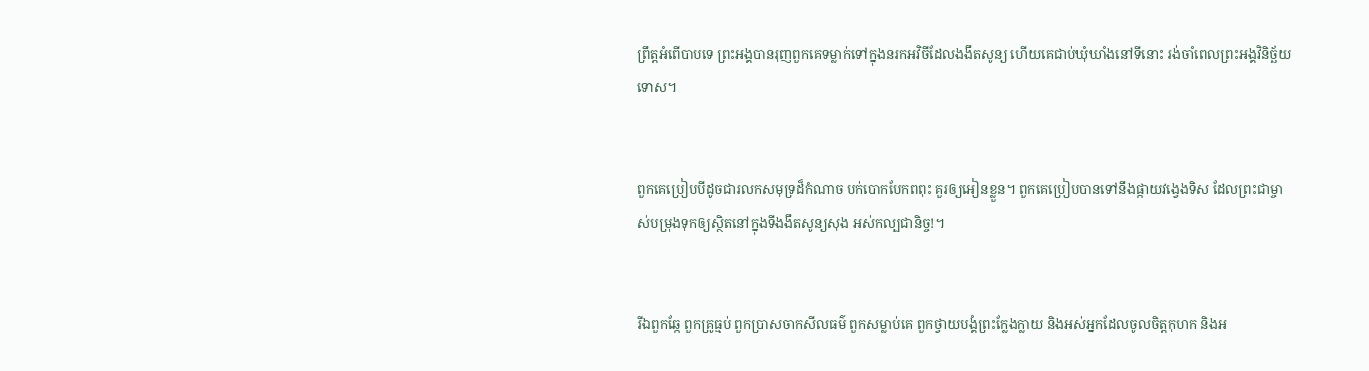ព្រឹត្តអំពើបាបទេ ព្រះអង្គបានរុញពួកគេទម្លាក់ទៅក្នុងនរកអវិចីដែលងងឹតសូន្យ ហើយគេជាប់ឃុំ‌ឃាំងនៅទីនោះ រង់‌ចាំពេលព្រះអង្គវិនិច្ឆ័យទោស។


ពួកគេប្រៀបបីដូចជារលកសមុទ្រដ៏កំណាច បក់បោកបែកពពុះ គួរឲ្យអៀនខ្លួន។ ពួកគេប្រៀបបានទៅនឹងផ្កាយវង្វេងទិស ដែលព្រះ‌ជា‌ម្ចាស់បម្រុងទុកឲ្យស្ថិតនៅក្នុងទីងងឹតសូន្យ‌សុង អស់‌កល្បជានិច្ច!។


រីឯពួកឆ្កែ ពួកគ្រូធ្មប់ ពួកប្រាស‌ចាកសីលធម៌ ពួកសម្លាប់គេ ពួកថ្វាយ‌បង្គំព្រះក្លែង‌ក្លាយ និងអស់អ្នកដែលចូលចិត្តកុហក និងអ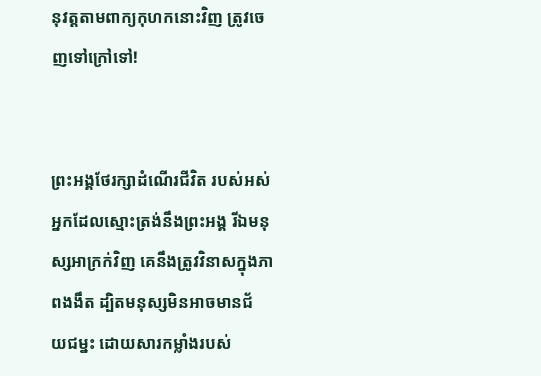នុវត្តតាមពាក្យកុហកនោះវិញ ត្រូវចេញទៅក្រៅទៅ!


ព្រះអង្គថែ‌រក្សាដំណើរជីវិត របស់អស់អ្នកដែលស្មោះត្រង់នឹងព្រះអង្គ រីឯមនុស្សអាក្រក់វិញ គេនឹងត្រូវវិនាសក្នុងភាពងងឹត ដ្បិតមនុស្សមិនអាចមានជ័យ‌ជម្នះ ដោយ‌សារកម្លាំងរបស់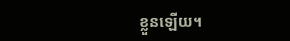ខ្លួនឡើយ។